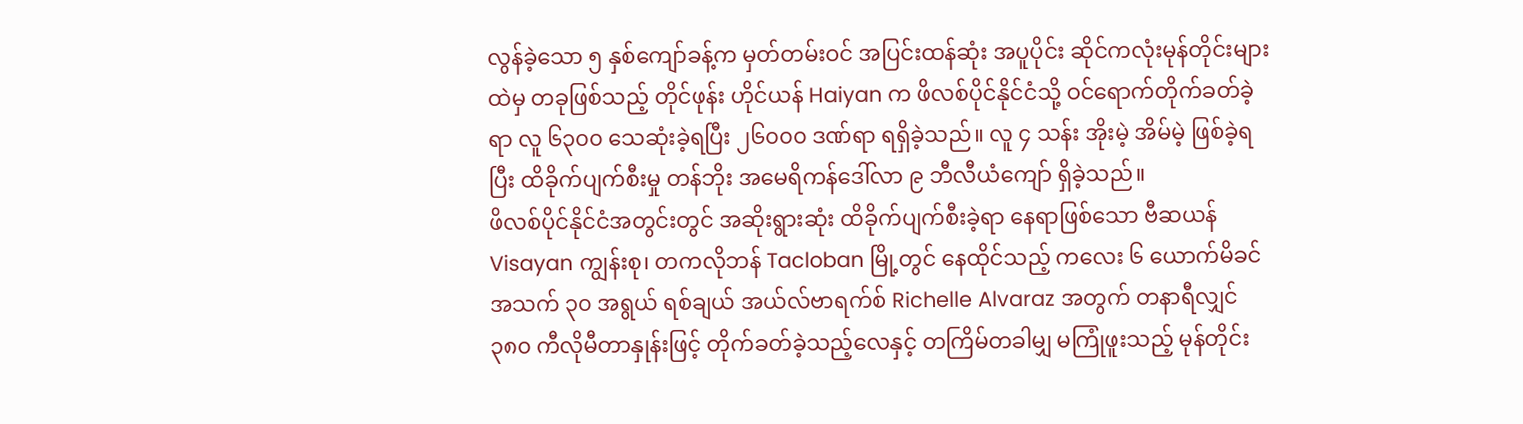လွန်ခဲ့သော ၅ နှစ်ကျော်ခန့်က မှတ်တမ်းဝင် အပြင်းထန်ဆုံး အပူပိုင်း ဆိုင်ကလုံးမုန်တိုင်းများထဲမှ တခုဖြစ်သည့် တိုင်ဖုန်း ဟိုင်ယန် Haiyan က ဖိလစ်ပိုင်နိုင်ငံသို့ ဝင်ရောက်တိုက်ခတ်ခဲ့ရာ လူ ၆၃၀၀ သေဆုံးခဲ့ရပြီး ၂၆၀၀၀ ဒဏ်ရာ ရရှိခဲ့သည်။ လူ ၄ သန်း အိုးမဲ့ အိမ်မဲ့ ဖြစ်ခဲ့ရပြီး ထိခိုက်ပျက်စီးမှု တန်ဘိုး အမေရိကန်ဒေါ်လာ ၉ ဘီလီယံကျော် ရှိခဲ့သည်။
ဖိလစ်ပိုင်နိုင်ငံအတွင်းတွင် အဆိုးရွားဆုံး ထိခိုက်ပျက်စီးခဲ့ရာ နေရာဖြစ်သော ဗီဆယန် Visayan ကျွန်းစု၊ တကလိုဘန် Tacloban မြို့တွင် နေထိုင်သည့် ကလေး ၆ ယောက်မိခင် အသက် ၃၀ အရွယ် ရစ်ချယ် အယ်လ်ဗာရက်စ် Richelle Alvaraz အတွက် တနာရီလျှင် ၃၈၀ ကီလိုမီတာနှုန်းဖြင့် တိုက်ခတ်ခဲ့သည့်လေနှင့် တကြိမ်တခါမျှ မကြုံဖူးသည့် မုန်တိုင်း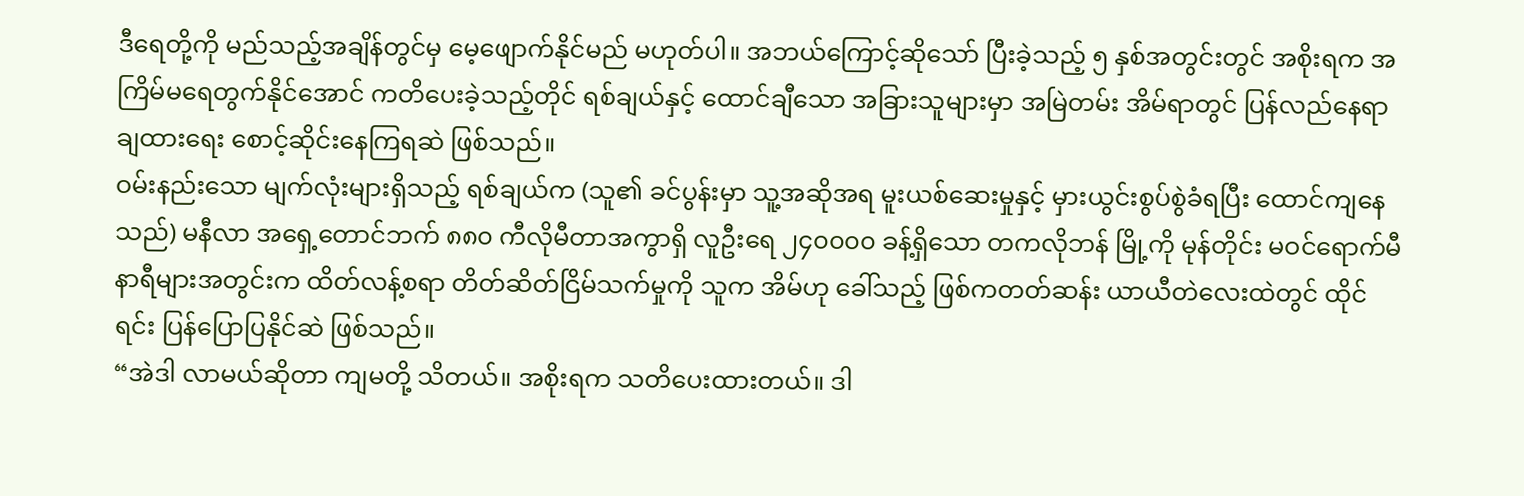ဒီရေတို့ကို မည်သည့်အချိန်တွင်မှ မေ့ဖျောက်နိုင်မည် မဟုတ်ပါ။ အဘယ်ကြောင့်ဆိုသော် ပြီးခဲ့သည့် ၅ နှစ်အတွင်းတွင် အစိုးရက အကြိမ်မရေတွက်နိုင်အောင် ကတိပေးခဲ့သည့်တိုင် ရစ်ချယ်နှင့် ထောင်ချီသော အခြားသူများမှာ အမြဲတမ်း အိမ်ရာတွင် ပြန်လည်နေရာချထားရေး စောင့်ဆိုင်းနေကြရဆဲ ဖြစ်သည်။
ဝမ်းနည်းသော မျက်လုံးများရှိသည့် ရစ်ချယ်က (သူ၏ ခင်ပွန်းမှာ သူ့အဆိုအရ မူးယစ်ဆေးမှုနှင့် မှားယွင်းစွပ်စွဲခံရပြီး ထောင်ကျနေသည်) မနီလာ အရှေ့တောင်ဘက် ၈၈၀ ကီလိုမီတာအကွာရှိ လူဦးရေ ၂၄၀၀၀၀ ခန့်ရှိသော တကလိုဘန် မြို့ကို မုန်တိုင်း မဝင်ရောက်မီ နာရီများအတွင်းက ထိတ်လန့်စရာ တိတ်ဆိတ်ငြိမ်သက်မှုကို သူက အိမ်ဟု ခေါ်သည့် ဖြစ်ကတတ်ဆန်း ယာယီတဲလေးထဲတွင် ထိုင်ရင်း ပြန်ပြောပြနိုင်ဆဲ ဖြစ်သည်။
“အဲဒါ လာမယ်ဆိုတာ ကျမတို့ သိတယ်။ အစိုးရက သတိပေးထားတယ်။ ဒါ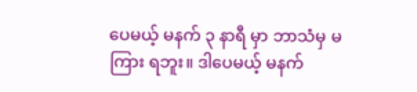ပေမယ့် မနက် ၃ နာရီ မှာ ဘာသံမှ မကြား ရဘူး။ ဒါပေမယ့် မနက်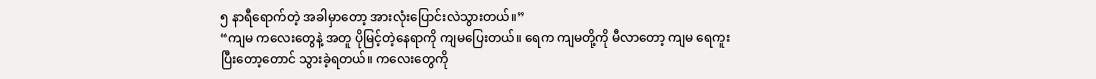၅ နာရီရောက်တဲ့ အခါမှာတော့ အားလုံးပြောင်းလဲသွားတယ်။”
“ကျမ ကလေးတွေနဲ့ အတူ ပိုမြင့်တဲ့နေရာကို ကျမပြေးတယ်။ ရေက ကျမတို့ကို မီလာတော့ ကျမ ရေကူးပြီးတော့တောင် သွားခဲ့ရတယ်။ ကလေးတွေကို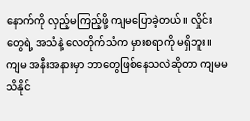နောက်ကို လှည့်မကြည့်ဖို့ ကျမပြောခဲ့တယ်။ လှိုင်းတွေရဲ့ အသံနဲ့ လေတိုက်သံက မှားစရာကို မရှိဘူး။ ကျမ အနီးအနားမှာ ဘာတွေဖြစ်နေသလဲဆိုတာ ကျမမသိနိုင်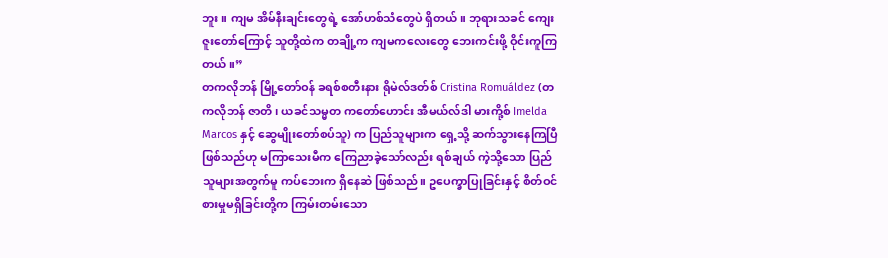ဘူး။ ကျမ အိမ်နီးချင်းတွေရဲ့ အော်ဟစ်သံတွေပဲ ရှိတယ်။ ဘုရားသခင် ကျေးဇူးတော်ကြောင့် သူတို့ထဲက တချို့က ကျမကလေးတွေ ဘေးကင်းဖို့ ဝိုင်းကူကြတယ်။”
တကလိုဘန် မြို့တော်ဝန် ခရစ်စတီးနား ရိုမဲလ်ဒတ်စ် Cristina Romuáldez (တကလိုဘန် ဇာတိ၊ ယခင်သမ္မတ ကတော်ဟောင်း အီမယ်လ်ဒါ မားကို့စ် Imelda Marcos နှင့် ဆွေမျိုးတော်စပ်သူ) က ပြည်သူများက ရှေ့သို့ ဆက်သွားနေကြပြီဖြစ်သည်ဟု မကြာသေးမီက ကြေညာခဲ့သော်လည်း ရစ်ချယ် ကဲ့သို့သော ပြည်သူများအတွက်မူ ကပ်ဘေးက ရှိနေဆဲ ဖြစ်သည်။ ဥပေက္ခာပြုခြင်းနှင့် စိတ်ဝင်စားမှုမရှိခြင်းတို့က ကြမ်းတမ်းသော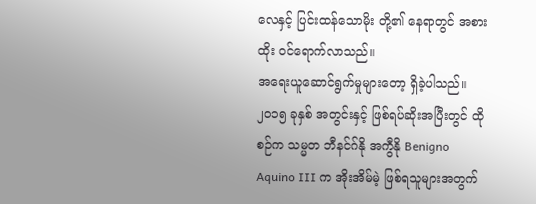လေနှင့် ပြင်းထန်သောမိုး တို့၏ နေရာတွင် အစားထိုး ဝင်ရောက်လာသည်။
အရေးယူဆောင်ရွက်မှုများတော့ ရှိခဲ့ပါသည်။ ၂၀၁၅ ခုနှစ် အတွင်းနှင့် ဖြစ်ရပ်ဆိုးအပြီးတွင် ထိုစဉ်က သမ္မတ ဘီနင်ဂ်နို အကွီနို Benigno Aquino III က အိုးအိမ်မဲ့ ဖြစ်ရသူများအတွက်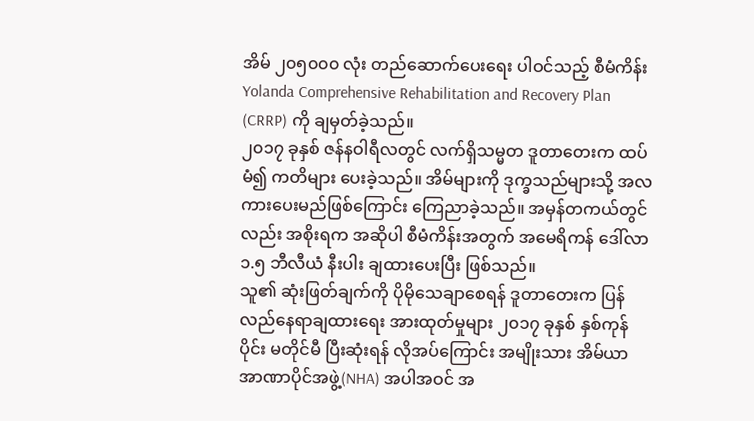အိမ် ၂၀၅၀၀၀ လုံး တည်ဆောက်ပေးရေး ပါဝင်သည့် စီမံကိန်း Yolanda Comprehensive Rehabilitation and Recovery Plan (CRRP) ကို ချမှတ်ခဲ့သည်။
၂၀၁၇ ခုနှစ် ဇန်နဝါရီလတွင် လက်ရှိသမ္မတ ဒူတာတေးက ထပ်မံ၍ ကတိများ ပေးခဲ့သည်။ အိမ်များကို ဒုက္ခသည်များသို့ အလကားပေးမည်ဖြစ်ကြောင်း ကြေညာခဲ့သည်။ အမှန်တကယ်တွင်လည်း အစိုးရက အဆိုပါ စီမံကိန်းအတွက် အမေရိကန် ဒေါ်လာ ၁.၅ ဘီလီယံ နီးပါး ချထားပေးပြီး ဖြစ်သည်။
သူ၏ ဆုံးဖြတ်ချက်ကို ပိုမိုသေချာစေရန် ဒူတာတေးက ပြန်လည်နေရာချထားရေး အားထုတ်မှုများ ၂၀၁၇ ခုနှစ် နှစ်ကုန်ပိုင်း မတိုင်မီ ပြီးဆုံးရန် လိုအပ်ကြောင်း အမျိုးသား အိမ်ယာ အာဏာပိုင်အဖွဲ့(NHA) အပါအဝင် အ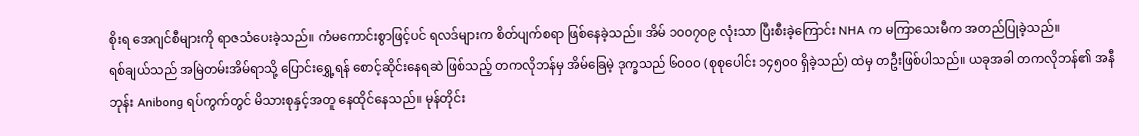စိုးရ အေဂျင်စီများကို ရာဇသံပေးခဲ့သည်။ ကံမကောင်းစွာဖြင့်ပင် ရလဒ်များက စိတ်ပျက်စရာ ဖြစ်နေခဲ့သည်။ အိမ် ၁၀၀၇၀၉ လုံးသာ ပြီးစီးခဲ့ကြောင်း NHA က မကြာသေးမီက အတည်ပြုခဲ့သည်။
ရစ်ချယ်သည် အမြဲတမ်းအိမ်ရာသို့ ပြောင်းရွှေ့ရန် စောင့်ဆိုင်းနေရဆဲ ဖြစ်သည့် တကလိုဘန်မှ အိမ်ခြေမဲ့ ဒုက္ခသည် ၆၀၀၀ (စုစုပေါင်း ၁၄၅၀၀ ရှိခဲ့သည်) ထဲမှ တဦးဖြစ်ပါသည်။ ယခုအခါ တကလိုဘန်၏ အနီဘုန်း Anibong ရပ်ကွက်တွင် မိသားစုနှင့်အတူ နေထိုင်နေသည်။ မုန်တိုင်း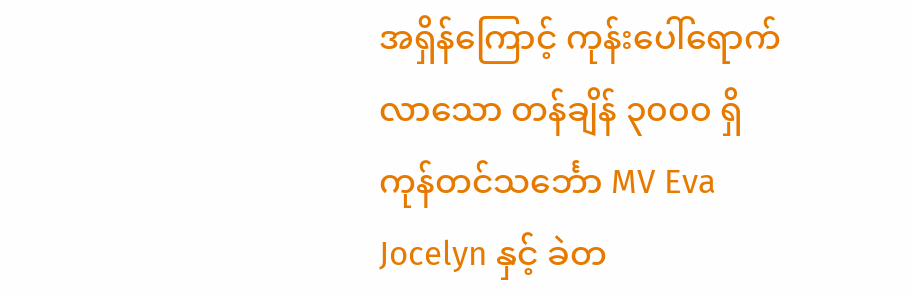အရှိန်ကြောင့် ကုန်းပေါ်ရောက်လာသော တန်ချိန် ၃၀၀၀ ရှိ ကုန်တင်သင်္ဘော MV Eva Jocelyn နှင့် ခဲတ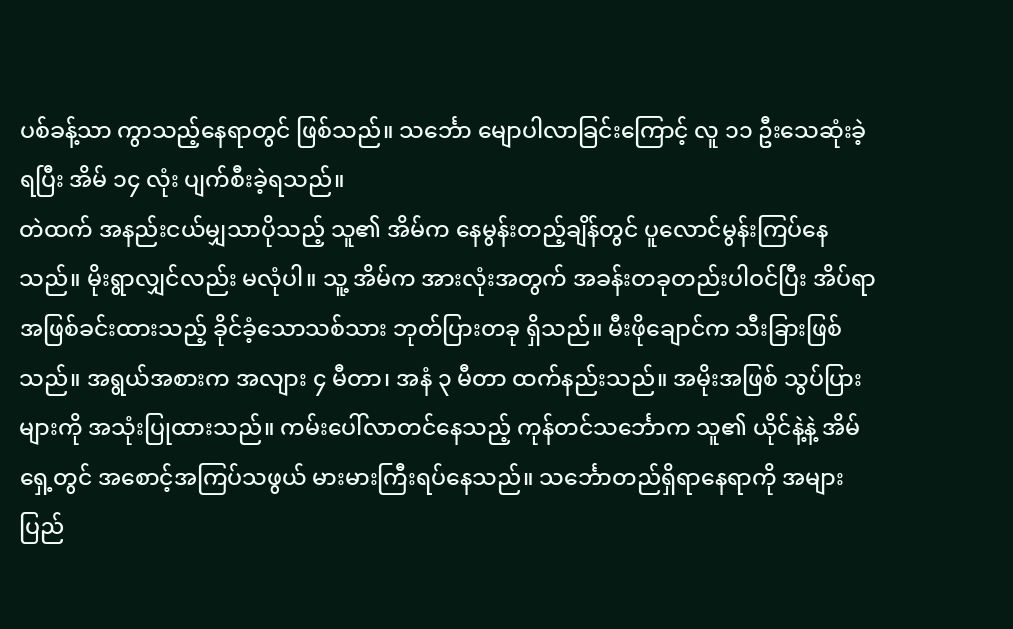ပစ်ခန့်သာ ကွာသည့်နေရာတွင် ဖြစ်သည်။ သင်္ဘော မျောပါလာခြင်းကြောင့် လူ ၁၁ ဦးသေဆုံးခဲ့ရပြီး အိမ် ၁၄ လုံး ပျက်စီးခဲ့ရသည်။
တဲထက် အနည်းငယ်မျှသာပိုသည့် သူ၏ အိမ်က နေမွန်းတည့်ချိန်တွင် ပူလောင်မွန်းကြပ်နေသည်။ မိုးရွာလျှင်လည်း မလုံပါ။ သူ့ အိမ်က အားလုံးအတွက် အခန်းတခုတည်းပါဝင်ပြီး အိပ်ရာအဖြစ်ခင်းထားသည့် ခိုင်ခံ့သောသစ်သား ဘုတ်ပြားတခု ရှိသည်။ မီးဖိုချောင်က သီးခြားဖြစ်သည်။ အရွယ်အစားက အလျား ၄ မီတာ၊ အနံ ၃ မီတာ ထက်နည်းသည်။ အမိုးအဖြစ် သွပ်ပြားများကို အသုံးပြုထားသည်။ ကမ်းပေါ်လာတင်နေသည့် ကုန်တင်သင်္ဘောက သူ၏ ယိုင်နဲ့နဲ့ အိမ်ရှေ့တွင် အစောင့်အကြပ်သဖွယ် မားမားကြီးရပ်နေသည်။ သင်္ဘောတည်ရှိရာနေရာကို အများပြည်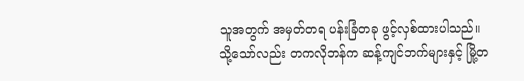သူအတွက် အမှတ်တရ ပန်းခြံတခု ဖွင့်လှစ်ထားပါသည်။
သို့သော်လည်း တကလိုဘန်က ဆန့်ကျင်ဘက်များနှင့် မြို့တ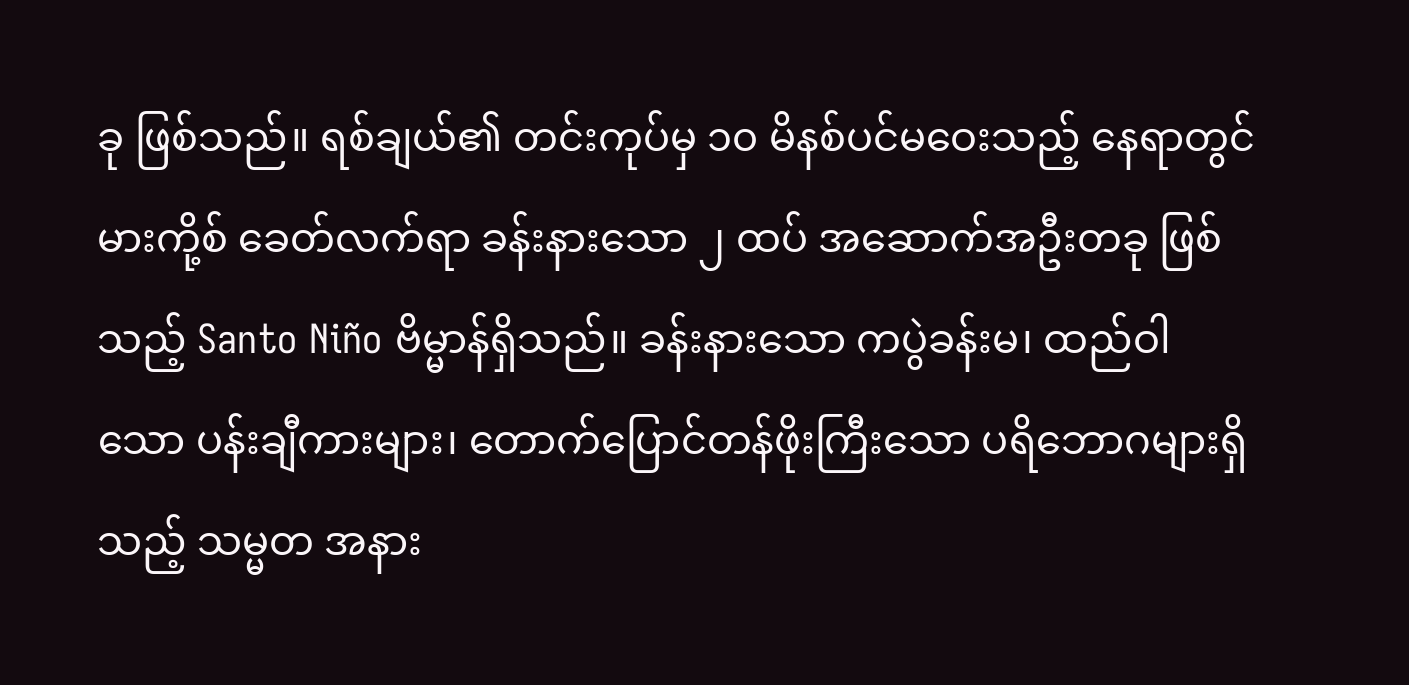ခု ဖြစ်သည်။ ရစ်ချယ်၏ တင်းကုပ်မှ ၁၀ မိနစ်ပင်မဝေးသည့် နေရာတွင် မားကို့စ် ခေတ်လက်ရာ ခန်းနားသော ၂ ထပ် အဆောက်အဦးတခု ဖြစ်သည့် Santo Niño ဗိမ္မာန်ရှိသည်။ ခန်းနားသော ကပွဲခန်းမ၊ ထည်ဝါသော ပန်းချီကားများ၊ တောက်ပြောင်တန်ဖိုးကြီးသော ပရိဘောဂများရှိသည့် သမ္မတ အနား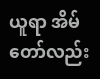ယူရာ အိမ်တော်လည်း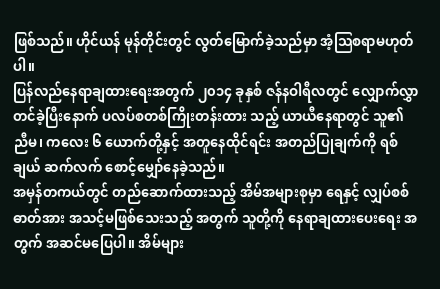ဖြစ်သည်။ ဟိုင်ယန် မုန်တိုင်းတွင် လွတ်မြောက်ခဲ့သည်မှာ အံ့သြစရာမဟုတ်ပါ။
ပြန်လည်နေရာချထားရေးအတွက် ၂၀၁၄ ခုနှစ် ဇန်နဝါရီလတွင် လျှောက်လွှာတင်ခဲ့ပြီးနောက် ပလပ်စတစ်ကြိုးတန်းထား သည့် ယာယီနေရာတွင် သူ၏ ညီမ၊ ကလေး ၆ ယောက်တို့နှင့် အတူနေထိုင်ရင်း အတည်ပြုချက်ကို ရစ်ချယ် ဆက်လက် စောင့်မျှော်နေခဲ့သည်။
အမှန်တကယ်တွင် တည်ဆောက်ထားသည့် အိမ်အများစုမှာ ရေနှင့် လျှပ်စစ်ဓာတ်အား အသင့်မဖြစ်သေးသည့် အတွက် သူတို့ကို နေရာချထားပေးရေး အတွက် အဆင်မပြေပါ။ အိမ်များ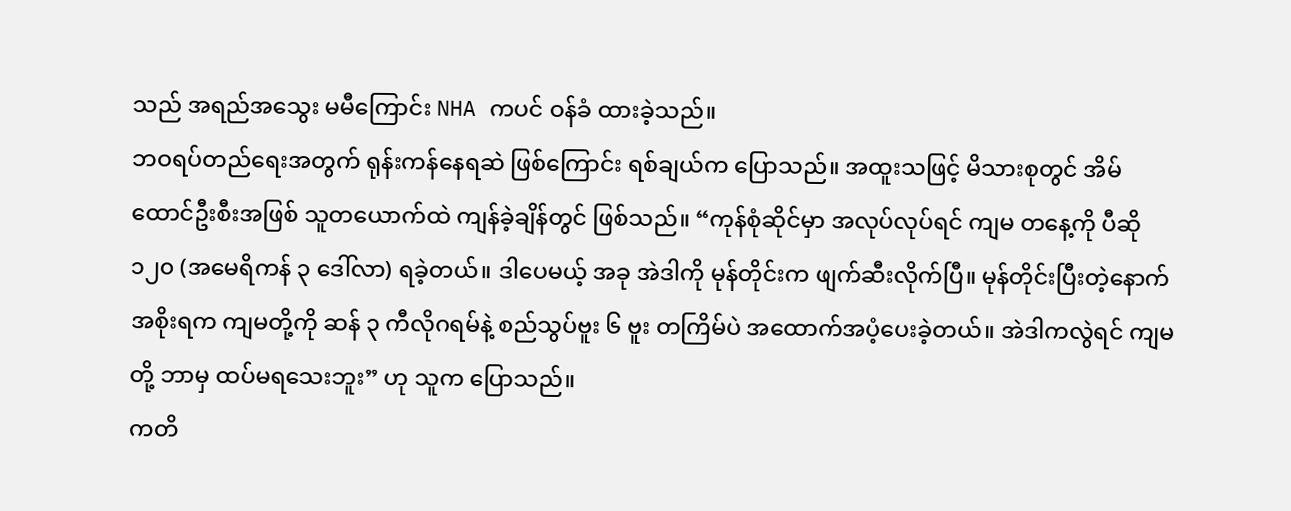သည် အရည်အသွေး မမီကြောင်း NHA ကပင် ဝန်ခံ ထားခဲ့သည်။
ဘဝရပ်တည်ရေးအတွက် ရုန်းကန်နေရဆဲ ဖြစ်ကြောင်း ရစ်ချယ်က ပြောသည်။ အထူးသဖြင့် မိသားစုတွင် အိမ်ထောင်ဦးစီးအဖြစ် သူတယောက်ထဲ ကျန်ခဲ့ချိန်တွင် ဖြစ်သည်။ “ကုန်စုံဆိုင်မှာ အလုပ်လုပ်ရင် ကျမ တနေ့ကို ပီဆို ၁၂၀ (အမေရိကန် ၃ ဒေါ်လာ) ရခဲ့တယ်။ ဒါပေမယ့် အခု အဲဒါကို မုန်တိုင်းက ဖျက်ဆီးလိုက်ပြီ။ မုန်တိုင်းပြီးတဲ့နောက် အစိုးရက ကျမတို့ကို ဆန် ၃ ကီလိုဂရမ်နဲ့ စည်သွပ်ဗူး ၆ ဗူး တကြိမ်ပဲ အထောက်အပံ့ပေးခဲ့တယ်။ အဲဒါကလွဲရင် ကျမတို့ ဘာမှ ထပ်မရသေးဘူး” ဟု သူက ပြောသည်။
ကတိ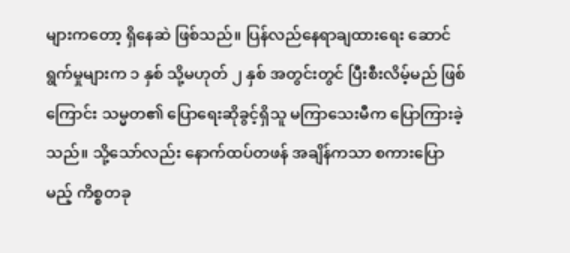များကတော့ ရှိနေဆဲ ဖြစ်သည်။ ပြန်လည်နေရာချထားရေး ဆောင်ရွက်မှုများက ၁ နှစ် သို့မဟုတ် ၂ နှစ် အတွင်းတွင် ပြီးစီးလိမ့်မည် ဖြစ်ကြောင်း သမ္မတ၏ ပြောရေးဆိုခွင့်ရှိသူ မကြာသေးမီက ပြောကြားခဲ့သည်။ သို့သော်လည်း နောက်ထပ်တဖန် အချိန်ကသာ စကားပြောမည့် ကိစ္စတခု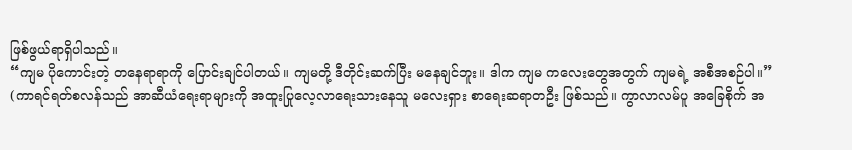ဖြစ်ဖွယ်ရာရှိပါသည်။
“ကျမ ပိုကောင်းတဲ့ တနေရာရာကို ပြောင်းချင်ပါတယ်။ ကျမတို့ ဒီတိုင်းဆက်ပြီး မနေချင်ဘူး။ ဒါက ကျမ ကလေးတွေအတွက် ကျမရဲ့ အစီအစဉ်ပါ။”
(ကာရင်ရတ်စလန်သည် အာဆီယံရေးရာများကို အထူးပြုလေ့လာရေးသားနေသူ မလေးရှား စာရေးဆရာတဦး ဖြစ်သည်။ ကွာလာလမ်ပူ အခြေစိုက် အ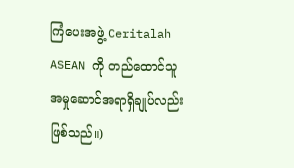ကြံပေးအဖွဲ့ Ceritalah ASEAN ကို တည်ထောင်သူ အမှုဆောင်အရာရှိချုပ်လည်း ဖြစ်သည်။)